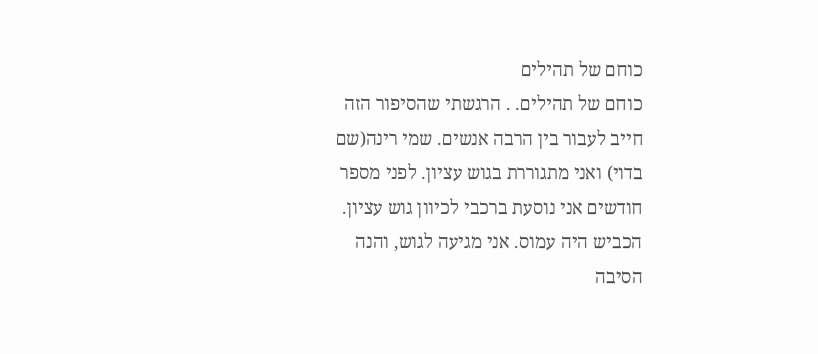כוחם של תהילים
כוחם של תהילים. . הרגשתי שהסיפור הזה חייב לעבור בין הרבה אנשים. שמי רינה(שם בדוי) ואני מתגוררת בגוש עציון. לפני מספר חודשים אני נוסעת ברכבי לכיוון גוש עציון. הכביש היה עמוס. אני מגיעה לגוש, והנה הסיבה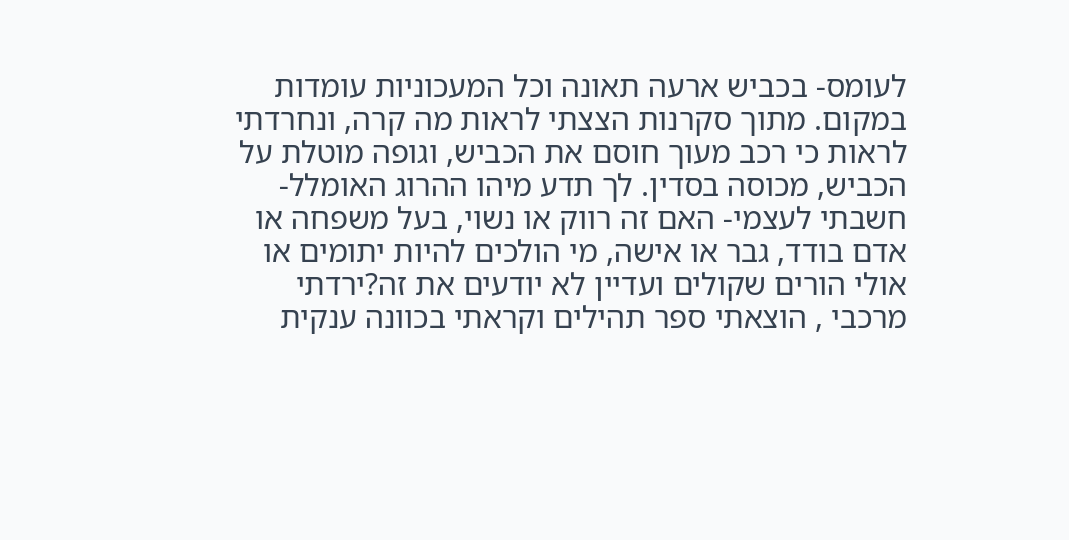לעומס- בכביש ארעה תאונה וכל המעכוניות עומדות במקום. מתוך סקרנות הצצתי לראות מה קרה, ונחרדתי לראות כי רכב מעוך חוסם את הכביש, וגופה מוטלת על הכביש, מכוסה בסדין. לך תדע מיהו ההרוג האומלל- חשבתי לעצמי- האם זה רווק או נשוי, בעל משפחה או אדם בודד, גבר או אישה, מי הולכים להיות יתומים או אולי הורים שקולים ועדיין לא יודעים את זה?ירדתי מרכבי , הוצאתי ספר תהילים וקראתי בכוונה ענקית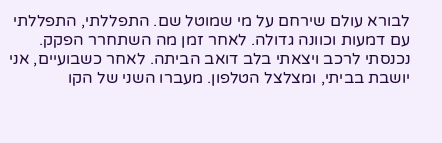לבורא עולם שירחם על מי שמוטל שם. התפללתי, התפללתי עם דמעות וכוונה גדולה. לאחר זמן מה השתחרר הפקק. נכנסתי לרכב ויצאתי בלב דואב הביתה. לאחר כשבועיים, אני יושבת בביתי, ומצלצל הטלפון. מעברו השני של הקו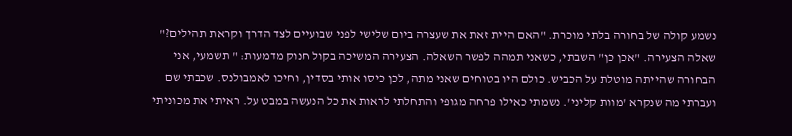נשמע קולה של בחורה בלתי מוכרת. "האם היית זאת את שעצרה ביום שלישי לפני שבועיים לצד הדרך וקראת תהילים?" שאלה הצעירה. "אכן כן" השבתי, כשאני תמהה לפשר השאלה. הצעירה המשיכה בקול חנוק מדמעות: " תשמעי, אני הבחורה שהייתה מוטלת על הכביש. כולם היו בטוחים שאני מתה, לכן כיסו אותי בסדין, וחיכו לאמבולנס. שכבתי שם ועברתי מה שנקרא 'מוות קליני'. נשמתי כאילו פרחה מגופי והתחלתי לראות את כל הנעשה במבט על. ראיתי את מכוניתי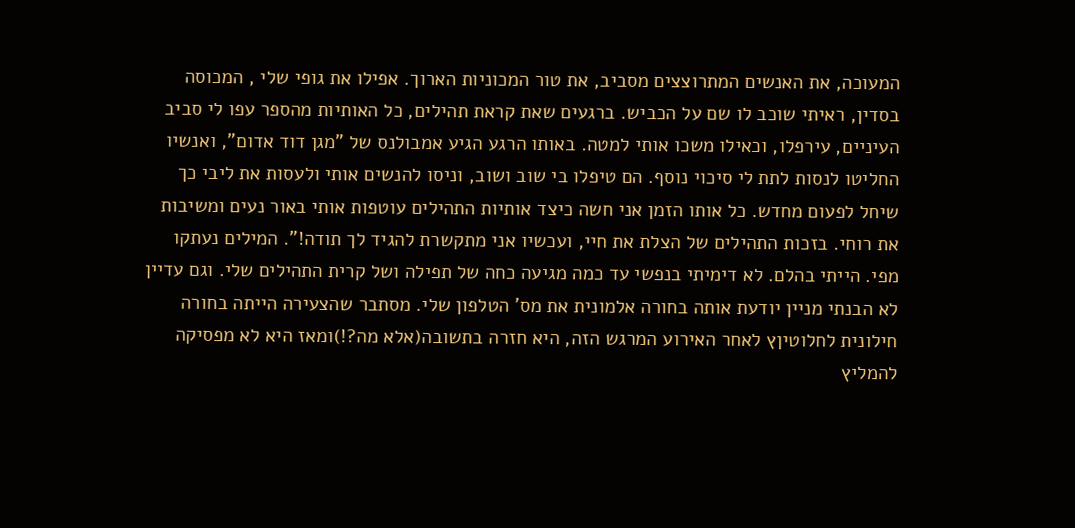המעוכה, את האנשים המתרוצצים מסביב, את טור המכוניות הארוך. אפילו את גופי שלי , המכוסה בסדין, ראיתי שוכב לו שם על הכביש. ברגעים שאת קראת תהילים, כל האותיות מהספר עפו לי סביב העיניים, עירפלו, וכאילו משכו אותי למטה. באותו הרגע הגיע אמבולנס של "מגן דוד אדום", ואנשיו החליטו לנסות לתת לי סיכוי נוסף. הם טיפלו בי שוב ושוב, וניסו להנשים אותי ולעסות את ליבי כך שיחל לפעום מחדש. כל אותו הזמן אני חשה כיצד אותיות התהילים עוטפות אותי באור נעים ומשיבות את רוחי. בזכות התהילים של הצלת את חיי, ועכשיו אני מתקשרת להגיד לך תודה!". המילים נעתקו מפי. הייתי בהלם. לא דימיתי בנפשי עד כמה מגיעה כחה של תפילה ושל קרית התהילים שלי. וגם עדיין לא הבנתי מניין יודעת אותה בחורה אלמונית את מס' הטלפון שלי. מסתבר שהצעירה הייתה בחורה חילונית לחלוטיןץ לאחר האירוע המרגש הזה, היא חזרה בתשובה(אלא מה?!)ומאז היא לא מפסיקה להמליץ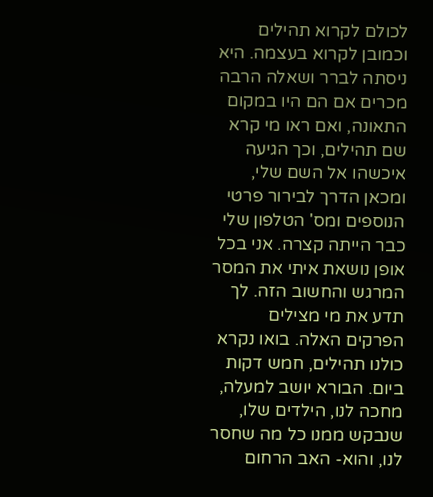לכולם לקרוא תהילים וכמובן לקרוא בעצמה. היא ניסתה לברר ושאלה הרבה מכרים אם הם היו במקום התאונה, ואם ראו מי קרא שם תהילים, וכך הגיעה איכשהו אל השם שלי, ומכאן הדרך לבירור פרטי הנוספים ומס' הטלפון שלי כבר הייתה קצרה. אני בכל אופן נושאת איתי את המסר המרגש והחשוב הזה. לך תדע את מי מצילים הפרקים האלה. בואו נקרא כולנו תהילים, חמש דקות ביום. הבורא יושב למעלה, מחכה לנו, הילדים שלו, שנבקש ממנו כל מה שחסר לנו, והוא- האב הרחום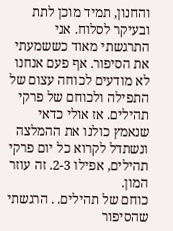והחנון, תמיד מוכן לתת ובעיקר לסלוח. אני התרגשתי מאוד כששמעתי את הסיפור. אף פעם אנחנו לא מודעים לכוחה עצום של התפילה ולכוחם של פרקי תהילים. אז אולי כדאי שנאמץ כולנו את ההמלצה ונשתדל לקרוא כל יום פרקי תהילים, אפילו 2-3. זה עוזר המון.
כוחם של תהילים. . הרגשתי שהסיפור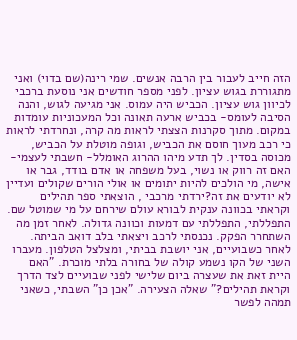הזה חייב לעבור בין הרבה אנשים. שמי רינה(שם בדוי) ואני מתגוררת בגוש עציון. לפני מספר חודשים אני נוסעת ברכבי לכיוון גוש עציון. הכביש היה עמוס. אני מגיעה לגוש, והנה הסיבה לעומס- בכביש ארעה תאונה וכל המעכוניות עומדות במקום. מתוך סקרנות הצצתי לראות מה קרה, ונחרדתי לראות כי רכב מעוך חוסם את הכביש, וגופה מוטלת על הכביש, מכוסה בסדין. לך תדע מיהו ההרוג האומלל- חשבתי לעצמי- האם זה רווק או נשוי, בעל משפחה או אדם בודד, גבר או אישה, מי הולכים להיות יתומים או אולי הורים שקולים ועדיין לא יודעים את זה?ירדתי מרכבי , הוצאתי ספר תהילים וקראתי בכוונה ענקית לבורא עולם שירחם על מי שמוטל שם. התפללתי, התפללתי עם דמעות וכוונה גדולה. לאחר זמן מה השתחרר הפקק. נכנסתי לרכב ויצאתי בלב דואב הביתה. לאחר כשבועיים, אני יושבת בביתי, ומצלצל הטלפון. מעברו השני של הקו נשמע קולה של בחורה בלתי מוכרת. "האם היית זאת את שעצרה ביום שלישי לפני שבועיים לצד הדרך וקראת תהילים?" שאלה הצעירה. "אכן כן" השבתי, כשאני תמהה לפשר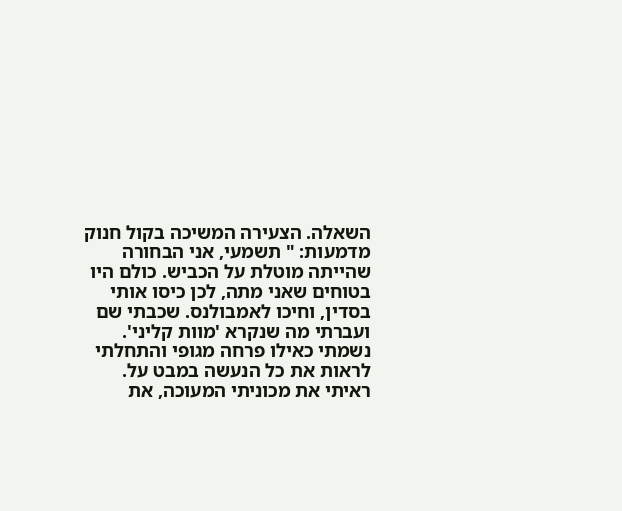השאלה. הצעירה המשיכה בקול חנוק מדמעות: " תשמעי, אני הבחורה שהייתה מוטלת על הכביש. כולם היו בטוחים שאני מתה, לכן כיסו אותי בסדין, וחיכו לאמבולנס. שכבתי שם ועברתי מה שנקרא 'מוות קליני'. נשמתי כאילו פרחה מגופי והתחלתי לראות את כל הנעשה במבט על. ראיתי את מכוניתי המעוכה, את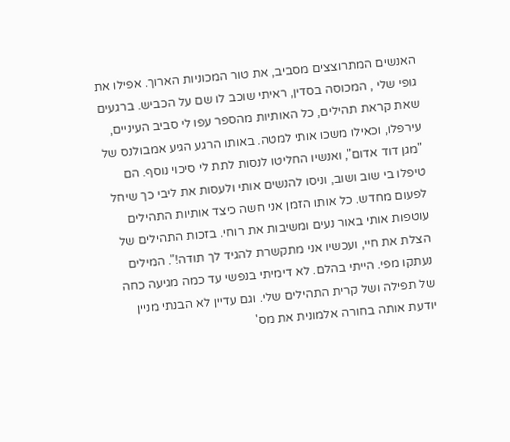האנשים המתרוצצים מסביב, את טור המכוניות הארוך. אפילו את גופי שלי , המכוסה בסדין, ראיתי שוכב לו שם על הכביש. ברגעים שאת קראת תהילים, כל האותיות מהספר עפו לי סביב העיניים, עירפלו, וכאילו משכו אותי למטה. באותו הרגע הגיע אמבולנס של "מגן דוד אדום", ואנשיו החליטו לנסות לתת לי סיכוי נוסף. הם טיפלו בי שוב ושוב, וניסו להנשים אותי ולעסות את ליבי כך שיחל לפעום מחדש. כל אותו הזמן אני חשה כיצד אותיות התהילים עוטפות אותי באור נעים ומשיבות את רוחי. בזכות התהילים של הצלת את חיי, ועכשיו אני מתקשרת להגיד לך תודה!". המילים נעתקו מפי. הייתי בהלם. לא דימיתי בנפשי עד כמה מגיעה כחה של תפילה ושל קרית התהילים שלי. וגם עדיין לא הבנתי מניין יודעת אותה בחורה אלמונית את מס'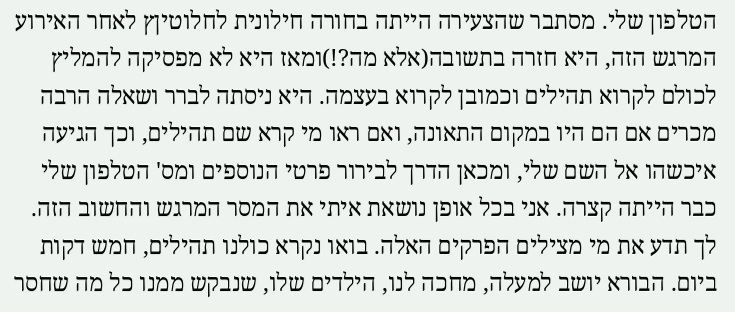הטלפון שלי. מסתבר שהצעירה הייתה בחורה חילונית לחלוטיןץ לאחר האירוע המרגש הזה, היא חזרה בתשובה(אלא מה?!)ומאז היא לא מפסיקה להמליץ לכולם לקרוא תהילים וכמובן לקרוא בעצמה. היא ניסתה לברר ושאלה הרבה מכרים אם הם היו במקום התאונה, ואם ראו מי קרא שם תהילים, וכך הגיעה איכשהו אל השם שלי, ומכאן הדרך לבירור פרטי הנוספים ומס' הטלפון שלי כבר הייתה קצרה. אני בכל אופן נושאת איתי את המסר המרגש והחשוב הזה. לך תדע את מי מצילים הפרקים האלה. בואו נקרא כולנו תהילים, חמש דקות ביום. הבורא יושב למעלה, מחכה לנו, הילדים שלו, שנבקש ממנו כל מה שחסר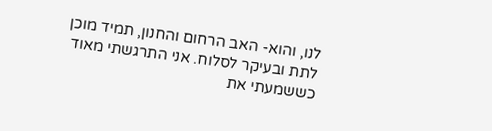לנו, והוא- האב הרחום והחנון, תמיד מוכן לתת ובעיקר לסלוח. אני התרגשתי מאוד כששמעתי את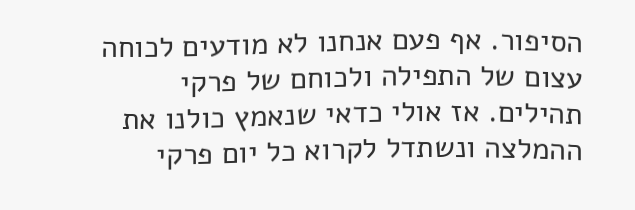הסיפור. אף פעם אנחנו לא מודעים לכוחה עצום של התפילה ולכוחם של פרקי תהילים. אז אולי כדאי שנאמץ כולנו את ההמלצה ונשתדל לקרוא כל יום פרקי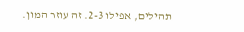תהילים, אפילו 2-3. זה עוזר המון.